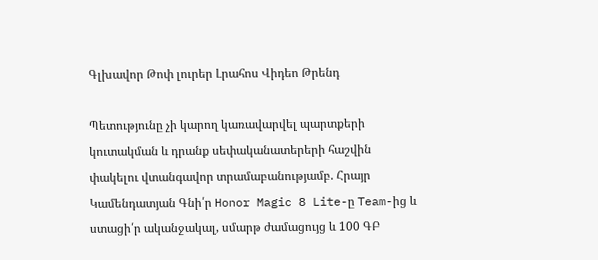Գլխավոր Թոփ լուրեր Լրահոս Վիդեո Թրենդ

Պետությունը չի կարող կառավարվել պարտքերի կուտակման և դրանք սեփականատերերի հաշվին փակելու վտանգավոր տրամաբանությամբ. Հրայր Կամենդատյան Գնի՛ր Honor Magic 8 Lite-ը Team-ից և ստացի՛ր ականջակալ, սմարթ ժամացույց և 100 ԳԲ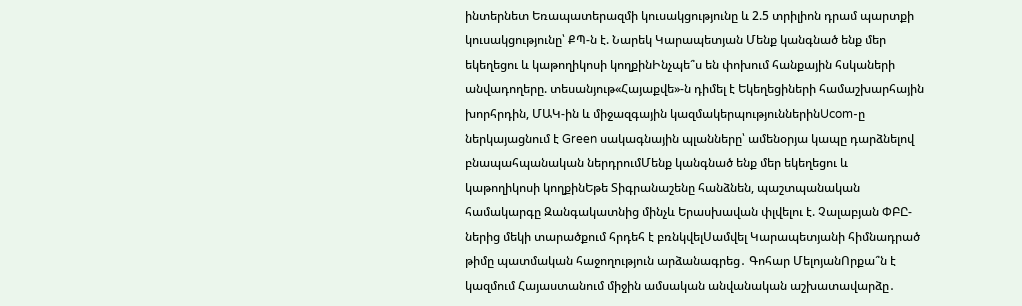ինտերնետ Եռապատերազմի կուսակցությունը և 2.5 տրիլիոն դրամ պարտքի կուսակցությունը՝ ՔՊ-ն է. Նարեկ Կարապետյան Մենք կանգնած ենք մեր եկեղեցու և կաթողիկոսի կողքինԻնչպե՞ս են փոխում հանքային հսկաների անվադողերը. տեսանյութ«Հայաքվե»-ն դիմել է Եկեղեցիների համաշխարհային խորհրդին, ՄԱԿ-ին և միջազգային կազմակերպություններինUcom-ը ներկայացնում է Green սակագնային պլանները՝ ամենօրյա կապը դարձնելով բնապահպանական ներդրումՄենք կանգնած ենք մեր եկեղեցու և կաթողիկոսի կողքինԵթե Տիգրանաշենը հանձնեն, պաշտպանական համակարգը Զանգակատնից մինչև Երասխավան փլվելու է. Չալաբյան ՓԲԸ-ներից մեկի տարածքում հրդեհ է բռնկվելՍամվել Կարապետյանի հիմնադրած թիմը պատմական հաջողություն արձանագրեց․ Գոհար ՄելոյանՈրքա՞ն է կազմում Հայաստանում միջին ամսական անվանական աշխատավարձը․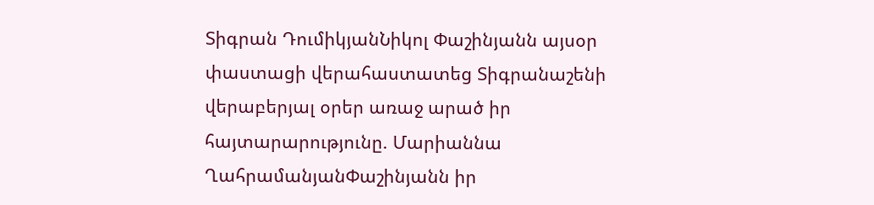Տիգրան ԴումիկյանՆիկոլ Փաշինյանն այսօր փաստացի վերահաստատեց Տիգրանաշենի վերաբերյալ օրեր առաջ արած իր հայտարարությունը. Մարիաննա ՂահրամանյանՓաշինյանն իր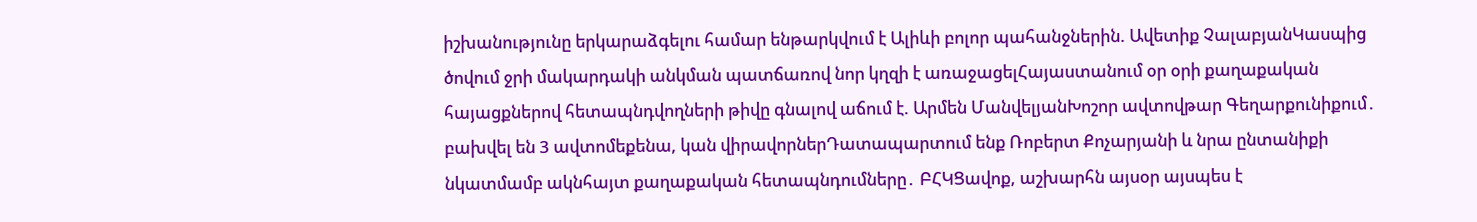իշխանությունը երկարաձգելու համար ենթարկվում է Ալիևի բոլոր պահանջներին. Ավետիք ՉալաբյանԿասպից ծովում ջրի մակարդակի անկման պատճառով նոր կղզի է առաջացելՀայաստանում օր օրի քաղաքական հայացքներով հետապնդվողների թիվը գնալով աճում է. Արմեն ՄանվելյանԽոշոր ավտովթար Գեղարքունիքում․ բախվել են 3 ավտոմեքենա, կան վիրավորներԴատապարտում ենք Ռոբերտ Քոչարյանի և նրա ընտանիքի նկատմամբ ակնհայտ քաղաքական հետապնդումները․ ԲՀԿՑավոք, աշխարհն այսօր այսպես է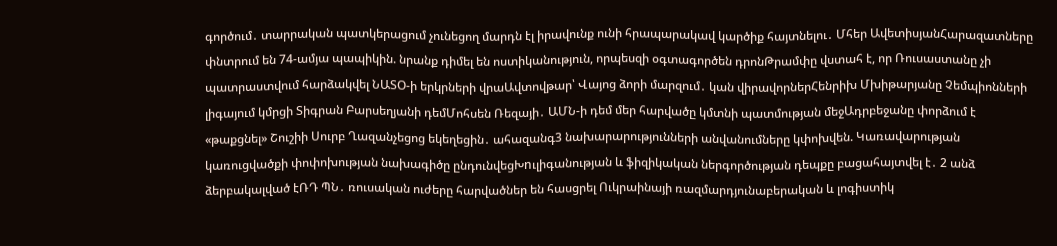գործում․ տարրական պատկերացում չունեցող մարդն էլ իրավունք ունի հրապարակավ կարծիք հայտնելու․ Մհեր ԱվետիսյանՀարազատները փնտրում են 74-ամյա պապիկին. նրանք դիմել են ոստիկանություն, որպեսզի օգտագործեն դրոնԹրամփը վստահ է, որ Ռուսաստանը չի պատրաստվում հարձակվել ՆԱՏՕ-ի երկրների վրաԱվտովթար՝ Վայոց ձորի մարզում․ կան վիրավորներՀենրիխ Մխիթարյանը Չեմպիոնների լիգայում կմրցի Տիգրան Բարսեղյանի դեմՄոհսեն Ռեզայի․ ԱՄՆ-ի դեմ մեր հարվածը կմտնի պատմության մեջԱդրբեջանը փորձում է «թաքցնել» Շուշիի Սուրբ Ղազանչեցոց եկեղեցին․ ահազանգ3 նախարարությունների անվանումները կփոխվեն. Կառավարության կառուցվածքի փոփոխության նախագիծը ընդունվեցԽnւլիգանության և ֆիզիկական ներգործության դեպքը բացահայտվել է․ 2 անձ ձերբակալված էՌԴ ՊՆ․ ռուսական ուժերը հարվածներ են հասցրել Ուկրաինայի ռազմարդյունաբերական և լոգիստիկ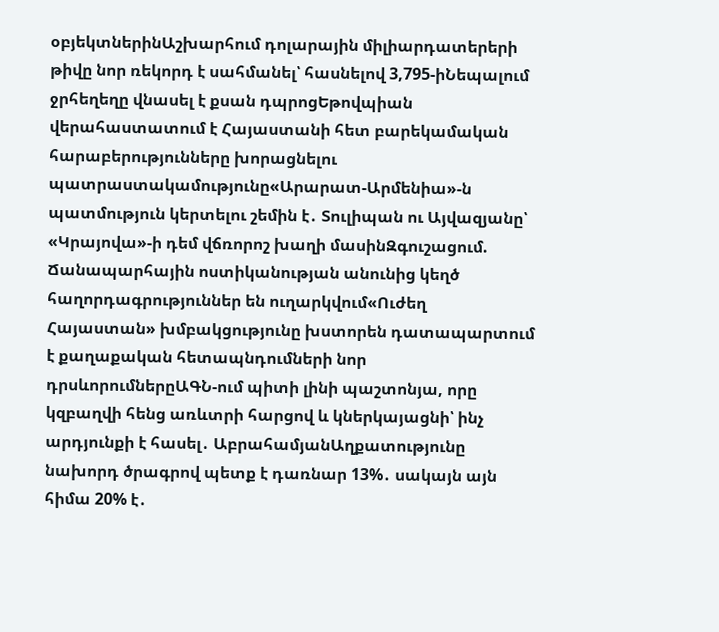օբյեկտներինԱշխարհում դոլարային միլիարդատերերի թիվը նոր ռեկորդ է սահմանել՝ հասնելով 3,795-իՆեպալում ջրհեղեղը վնասել է քսան դպրոցԵթովպիան վերահաստատում է Հայաստանի հետ բարեկամական հարաբերությունները խորացնելու պատրաստակամությունը«Արարատ-Արմենիա»-ն պատմություն կերտելու շեմին է․ Տուլիպան ու Այվազյանը՝ «Կրայովա»-ի դեմ վճռորոշ խաղի մասինԶգուշացում. Ճանապարհային ոստիկանության անունից կեղծ հաղորդագրություններ են ուղարկվում«Ուժեղ Հայաստան» խմբակցությունը խստորեն դատապարտում է քաղաքական հետապնդումների նոր դրսևորումներըԱԳՆ-ում պիտի լինի պաշտոնյա, որը կզբաղվի հենց առևտրի հարցով և կներկայացնի՝ ինչ արդյունքի է հասել․ ԱբրահամյանԱղքատությունը նախորդ ծրագրով պետք է դառնար 13%․ սակայն այն հիմա 20% է․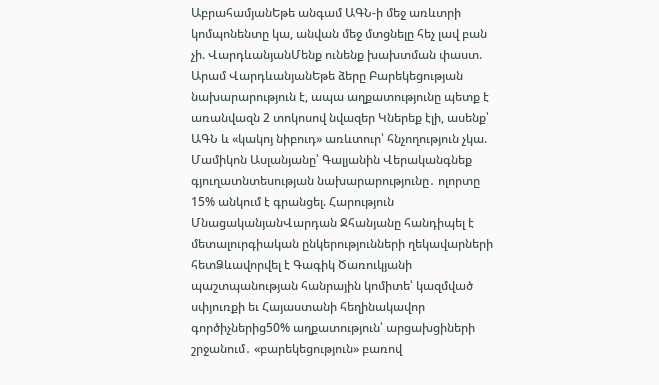ԱբրահամյանԵթե անգամ ԱԳՆ-ի մեջ առևտրի կոմպոնենտը կա, անվան մեջ մտցնելը հեչ լավ բան չի. ՎարդևանյանՄենք ունենք խախտման փաստ. Արամ ՎարդևանյանԵթե ձերը Բարեկեցության նախարարություն է, ապա աղքատությունը պետք է առանվազն 2 տոկոսով նվազեր Կներեք էլի, ասենք՝ ԱԳՆ և «կակոյ նիբուդ» առևտուր՝ հնչողություն չկա. Մամիկոն Ասլանյանը՝ Գալյանին Վերականգնեք գյուղատնտեսության նախարարությունը․ ոլորտը 15% անկում է գրանցել. Հարություն ՄնացականյանՎարդան Ջհանյանը հանդիպել է մետալուրգիական ընկերությունների ղեկավարների հետՁևավորվել է Գագիկ Ծառուկյանի պաշտպանության հանրային կոմիտե՝ կազմված սփյուռքի եւ Հայաստանի հեղինակավոր գործիչներից50% աղքատություն՝ արցախցիների շրջանում․ «բարեկեցություն» բառով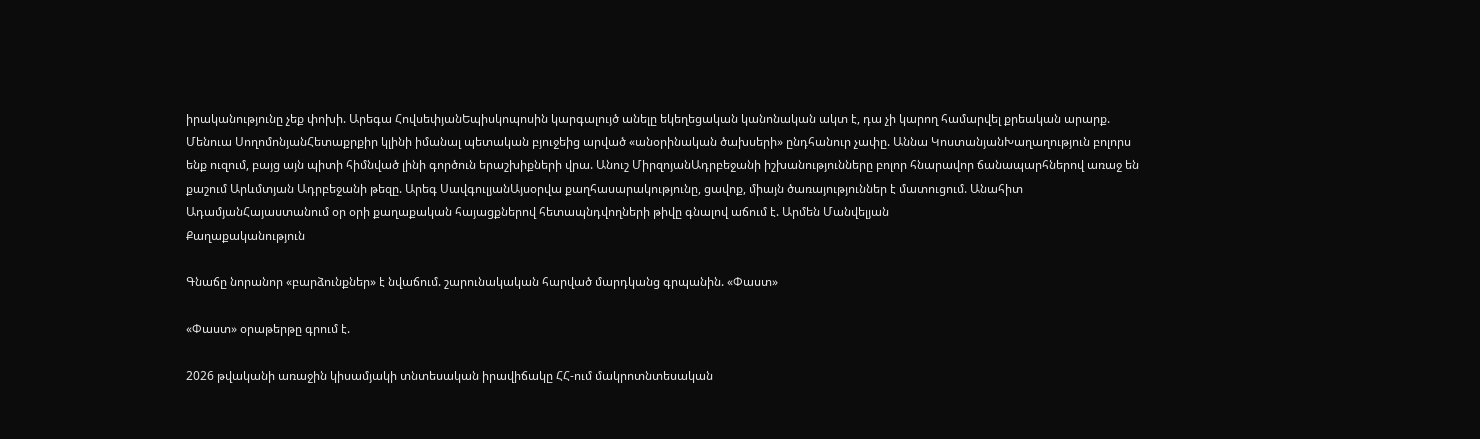իրականությունը չեք փոխի. Արեգա ՀովսեփյանԵպիսկոպոսին կարգալույծ անելը եկեղեցական կանոնական ակտ է, դա չի կարող համարվել քրեական արարք. Մենուա ՍողոմոնյանՀետաքրքիր կլինի իմանալ պետական բյուջեից արված «անօրինական ծախսերի» ընդհանուր չափը. Աննա ԿոստանյանԽաղաղություն բոլորս ենք ուզում, բայց այն պիտի հիմնված լինի գործուն երաշխիքների վրա. Անուշ ՄիրզոյանԱդրբեջանի իշխանությունները բոլոր հնարավոր ճանապարհներով առաջ են քաշում Արևմտյան Ադրբեջանի թեզը. Արեգ ՍավգուլյանԱյսօրվա քաղհասարակությունը, ցավոք, միայն ծառայություններ է մատուցում. Անահիտ ԱդամյանՀայաստանում օր օրի քաղաքական հայացքներով հետապնդվողների թիվը գնալով աճում է. Արմեն Մանվելյան
Քաղաքականություն

Գնաճը նորանոր «բարձունքներ» է նվաճում. շարունակական հարված մարդկանց գրպանին. «Փաստ»

«Փաստ» օրաթերթը գրում է.

2026 թվականի առաջին կիսամյակի տնտեսական իրավիճակը ՀՀ-ում մակրոտնտեսական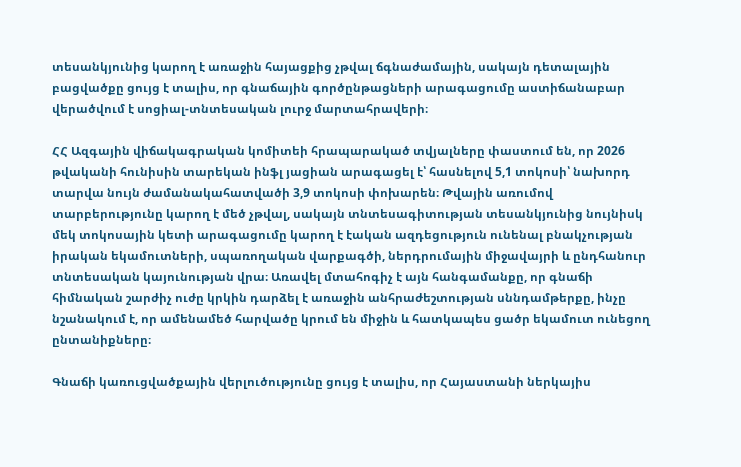տեսանկյունից կարող է առաջին հայացքից չթվալ ճգնաժամային, սակայն դետալային բացվածքը ցույց է տալիս, որ գնաճային գործընթացների արագացումը աստիճանաբար վերածվում է սոցիալ-տնտեսական լուրջ մարտահրավերի։

ՀՀ Ազգային վիճակագրական կոմիտեի հրապարակած տվյալները փաստում են, որ 2026 թվականի հունիսին տարեկան ինֆլ յացիան արագացել է՝ հասնելով 5,1 տոկոսի՝ նախորդ տարվա նույն ժամանակահատվածի 3,9 տոկոսի փոխարեն։ Թվային առումով տարբերությունը կարող է մեծ չթվալ, սակայն տնտեսագիտության տեսանկյունից նույնիսկ մեկ տոկոսային կետի արագացումը կարող է էական ազդեցություն ունենալ բնակչության իրական եկամուտների, սպառողական վարքագծի, ներդրումային միջավայրի և ընդհանուր տնտեսական կայունության վրա։ Առավել մտահոգիչ է այն հանգամանքը, որ գնաճի հիմնական շարժիչ ուժը կրկին դարձել է առաջին անհրաժեշտության սննդամթերքը, ինչը նշանակում է, որ ամենամեծ հարվածը կրում են միջին և հատկապես ցածր եկամուտ ունեցող ընտանիքները։

Գնաճի կառուցվածքային վերլուծությունը ցույց է տալիս, որ Հայաստանի ներկայիս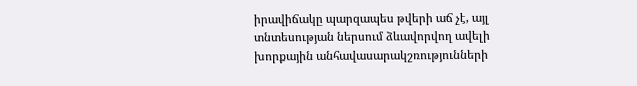իրավիճակը պարզապես թվերի աճ չէ, այլ տնտեսության ներսում ձևավորվող ավելի խորքային անհավասարակշռությունների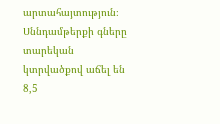արտահայտություն։ Սննդամթերքի գները տարեկան կտրվածքով աճել են 8,5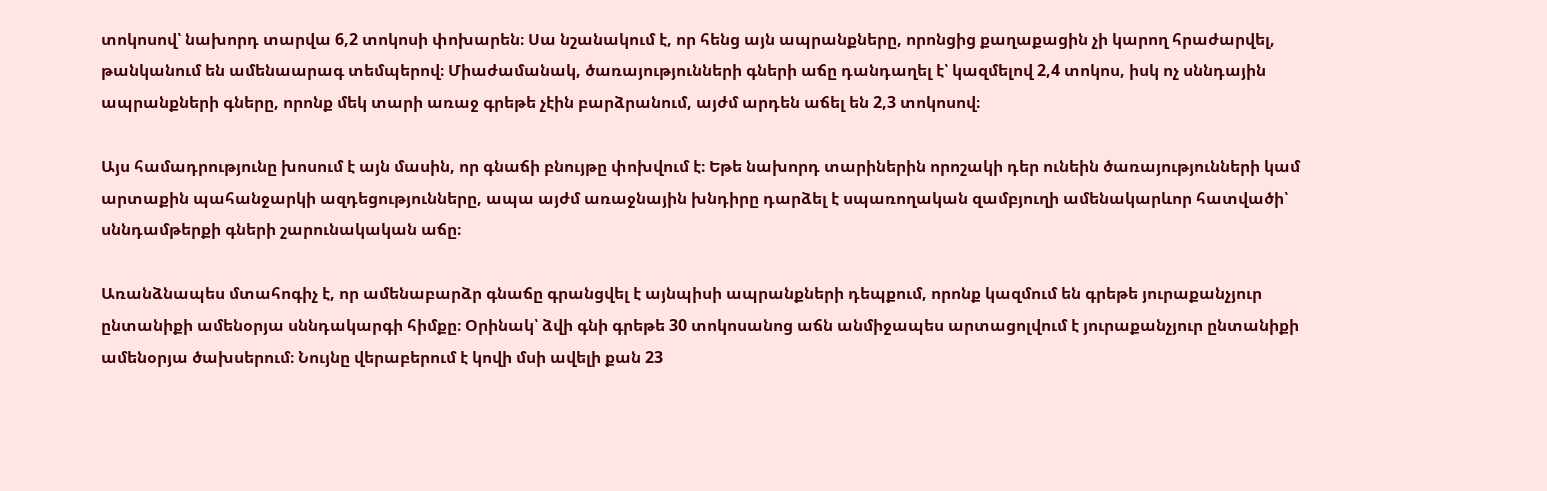տոկոսով՝ նախորդ տարվա 6,2 տոկոսի փոխարեն։ Սա նշանակում է, որ հենց այն ապրանքները, որոնցից քաղաքացին չի կարող հրաժարվել, թանկանում են ամենաարագ տեմպերով։ Միաժամանակ, ծառայությունների գների աճը դանդաղել է՝ կազմելով 2,4 տոկոս, իսկ ոչ սննդային ապրանքների գները, որոնք մեկ տարի առաջ գրեթե չէին բարձրանում, այժմ արդեն աճել են 2,3 տոկոսով։

Այս համադրությունը խոսում է այն մասին, որ գնաճի բնույթը փոխվում է։ Եթե նախորդ տարիներին որոշակի դեր ունեին ծառայությունների կամ արտաքին պահանջարկի ազդեցությունները, ապա այժմ առաջնային խնդիրը դարձել է սպառողական զամբյուղի ամենակարևոր հատվածի՝ սննդամթերքի գների շարունակական աճը։

Առանձնապես մտահոգիչ է, որ ամենաբարձր գնաճը գրանցվել է այնպիսի ապրանքների դեպքում, որոնք կազմում են գրեթե յուրաքանչյուր ընտանիքի ամենօրյա սննդակարգի հիմքը։ Օրինակ՝ ձվի գնի գրեթե 30 տոկոսանոց աճն անմիջապես արտացոլվում է յուրաքանչյուր ընտանիքի ամենօրյա ծախսերում։ Նույնը վերաբերում է կովի մսի ավելի քան 23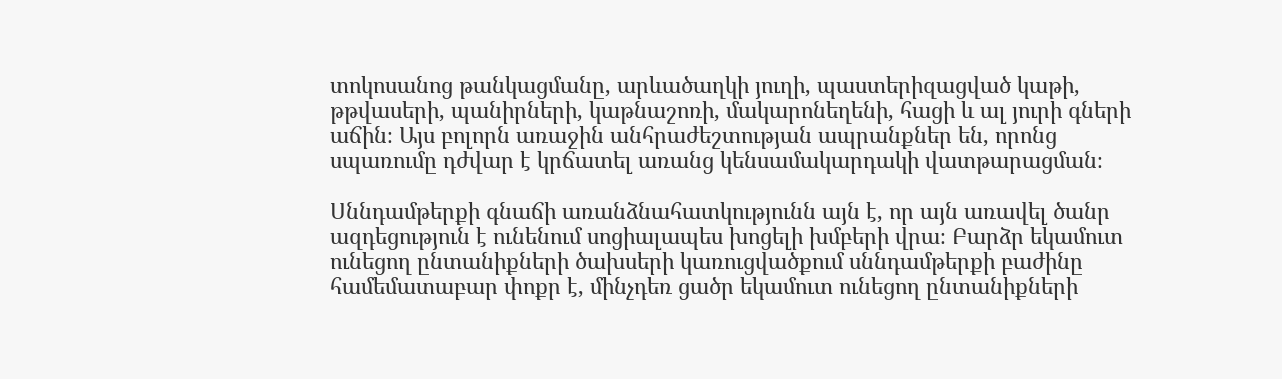տոկոսանոց թանկացմանը, արևածաղկի յուղի, պաստերիզացված կաթի, թթվասերի, պանիրների, կաթնաշոռի, մակարոնեղենի, հացի և ալ յուրի գների աճին։ Այս բոլորն առաջին անհրաժեշտության ապրանքներ են, որոնց սպառումը դժվար է կրճատել առանց կենսամակարդակի վատթարացման։

Սննդամթերքի գնաճի առանձնահատկությունն այն է, որ այն առավել ծանր ազդեցություն է ունենում սոցիալապես խոցելի խմբերի վրա։ Բարձր եկամուտ ունեցող ընտանիքների ծախսերի կառուցվածքում սննդամթերքի բաժինը համեմատաբար փոքր է, մինչդեռ ցածր եկամուտ ունեցող ընտանիքների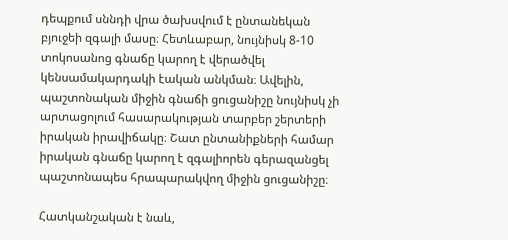դեպքում սննդի վրա ծախսվում է ընտանեկան բյուջեի զգալի մասը։ Հետևաբար, նույնիսկ 8-10 տոկոսանոց գնաճը կարող է վերածվել կենսամակարդակի էական անկման։ Ավելին, պաշտոնական միջին գնաճի ցուցանիշը նույնիսկ չի արտացոլում հասարակության տարբեր շերտերի իրական իրավիճակը։ Շատ ընտանիքների համար իրական գնաճը կարող է զգալիորեն գերազանցել պաշտոնապես հրապարակվող միջին ցուցանիշը։

Հատկանշական է նաև,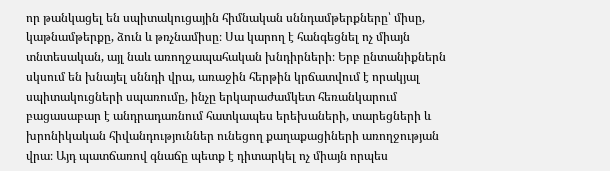որ թանկացել են սպիտակուցային հիմնական սննդամթերքները՝ միսը, կաթնամթերքը, ձուն և թռչնամիսը։ Սա կարող է հանգեցնել ոչ միայն տնտեսական, այլ նաև առողջապահական խնդիրների։ Երբ ընտանիքներն սկսում են խնայել սննդի վրա, առաջին հերթին կրճատվում է որակյալ սպիտակուցների սպառումը, ինչը երկարաժամկետ հեռանկարում բացասաբար է անդրադառնում հատկապես երեխաների, տարեցների և խրոնիկական հիվանդություններ ունեցող քաղաքացիների առողջության վրա։ Այդ պատճառով գնաճը պետք է դիտարկել ոչ միայն որպես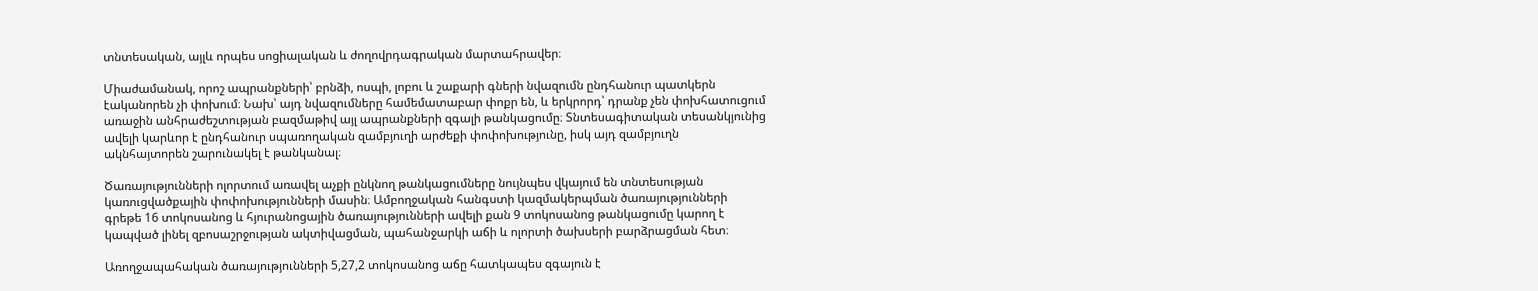տնտեսական, այլև որպես սոցիալական և ժողովրդագրական մարտահրավեր։

Միաժամանակ, որոշ ապրանքների՝ բրնձի, ոսպի, լոբու և շաքարի գների նվազումն ընդհանուր պատկերն էականորեն չի փոխում։ Նախ՝ այդ նվազումները համեմատաբար փոքր են, և երկրորդ՝ դրանք չեն փոխհատուցում առաջին անհրաժեշտության բազմաթիվ այլ ապրանքների զգալի թանկացումը։ Տնտեսագիտական տեսանկյունից ավելի կարևոր է ընդհանուր սպառողական զամբյուղի արժեքի փոփոխությունը, իսկ այդ զամբյուղն ակնհայտորեն շարունակել է թանկանալ։

Ծառայությունների ոլորտում առավել աչքի ընկնող թանկացումները նույնպես վկայում են տնտեսության կառուցվածքային փոփոխությունների մասին։ Ամբողջական հանգստի կազմակերպման ծառայությունների գրեթե 16 տոկոսանոց և հյուրանոցային ծառայությունների ավելի քան 9 տոկոսանոց թանկացումը կարող է կապված լինել զբոսաշրջության ակտիվացման, պահանջարկի աճի և ոլորտի ծախսերի բարձրացման հետ։

Առողջապահական ծառայությունների 5,27,2 տոկոսանոց աճը հատկապես զգայուն է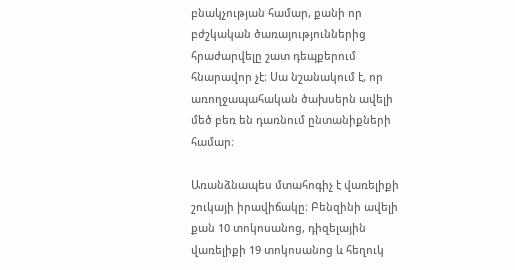բնակչության համար, քանի որ բժշկական ծառայություններից հրաժարվելը շատ դեպքերում հնարավոր չէ։ Սա նշանակում է, որ առողջապահական ծախսերն ավելի մեծ բեռ են դառնում ընտանիքների համար։

Առանձնապես մտահոգիչ է վառելիքի շուկայի իրավիճակը։ Բենզինի ավելի քան 10 տոկոսանոց, դիզելային վառելիքի 19 տոկոսանոց և հեղուկ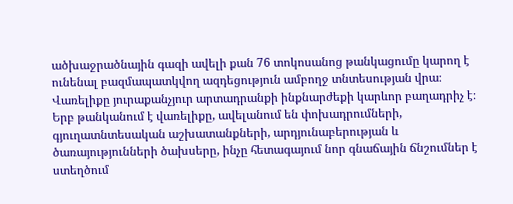ածխաջրածնային գազի ավելի քան 76 տոկոսանոց թանկացումը կարող է ունենալ բազմապատկվող ազդեցություն ամբողջ տնտեսության վրա։ Վառելիքը յուրաքանչյուր արտադրանքի ինքնարժեքի կարևոր բաղադրիչ է։ Երբ թանկանում է վառելիքը, ավելանում են փոխադրումների, գյուղատնտեսական աշխատանքների, արդյունաբերության և ծառայությունների ծախսերը, ինչը հետագայում նոր գնաճային ճնշումներ է ստեղծում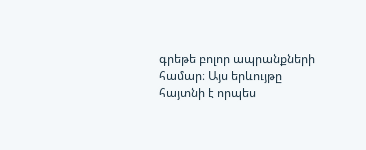գրեթե բոլոր ապրանքների համար։ Այս երևույթը հայտնի է որպես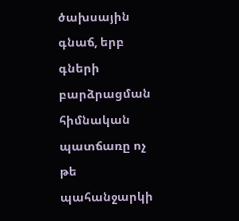ծախսային գնաճ, երբ գների բարձրացման հիմնական պատճառը ոչ թե պահանջարկի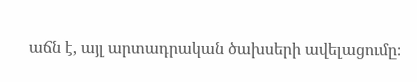աճն է, այլ արտադրական ծախսերի ավելացումը։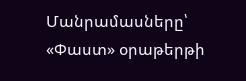Մանրամասները՝ «Փաստ» օրաթերթի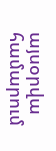այսօրվա համարում